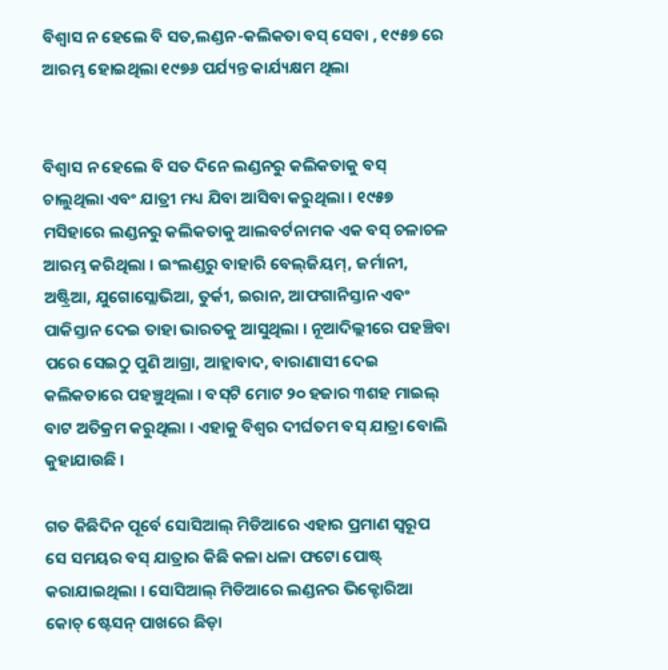ବିଶ୍ୱାସ ନ ହେଲେ ବି ସତ,ଲଣ୍ଡନ-କଲିକତା ବସ୍ ସେବା , ୧୯୫୭ ରେ ଆରମ୍ଭ ହୋଇଥିଲା ୧୯୭୬ ପର୍ଯ୍ୟନ୍ତ କାର୍ଯ୍ୟକ୍ଷମ ଥିଲା


ବିଶ୍ୱାସ ନ ହେଲେ ବି ସତ ଦିନେ ଲଣ୍ଡନରୁ କଲିକତାକୁ ବସ୍ ଚାଲୁଥିଲା ଏବଂ ଯାତ୍ରୀ ମଧ୍ୟ ଯିବା ଆସିବା କରୁଥିଲା । ୧୯୫୭ ମସିହାରେ ଲଣ୍ଡନରୁ କଲିକତାକୁ ଆଲବର୍ଟନାମକ ଏକ ବସ୍ ଚଳାଚଳ ଆରମ୍ଭ କରିଥିଲା । ଇଂଲଣ୍ଡରୁ ବାହାରି ବେଲ୍‌ଜିୟମ୍‌, ଜର୍ମାନୀ, ଅଷ୍ଟ୍ରିଆ, ଯୁଗୋସ୍ଲୋଭିଆ, ତୁର୍କୀ, ଇରାନ, ଆଫଗାନିସ୍ତାନ ଏବଂ ପାକିସ୍ତାନ ଦେଇ ତାହା ଭାରତକୁ ଆସୁଥିଲା । ନୂଆଦିଲ୍ଲୀରେ ପହଞ୍ଚିବା ପରେ ସେଇଠୁ ପୁଣି ଆଗ୍ରା, ଆହ୍ଲାବାଦ, ବାରାଣାସୀ ଦେଇ କଲିକତାରେ ପହଞ୍ଚୁଥିଲା । ବସ୍‌ଟି ମୋଟ ୨୦ ହଜାର ୩ଶହ ମାଇଲ୍ ବାଟ ଅତିକ୍ରମ କରୁଥିଲା । ଏହାକୁ ବିଶ୍ୱର ଦୀର୍ଘତମ ବସ୍ ଯାତ୍ରା ବୋଲି କୁହାଯାଉଛି ।

ଗତ କିଛିଦିନ ପୂର୍ବେ ସୋସିଆଲ୍ ମିଡିଆରେ ଏହାର ପ୍ରମାଣ ସ୍ୱରୂପ ସେ ସମୟର ବସ୍ ଯାତ୍ରାର କିଛି କଳା ଧଳା ଫଟୋ ପୋଷ୍ଟ୍ କରାଯାଇଥିଲା । ସୋସିଆଲ୍ ମିଡିଆରେ ଲଣ୍ଡନର ଭିକ୍ଟୋରିଆ କୋଚ୍ ଷ୍ଟେସନ୍ ପାଖରେ ଛିଡ଼ା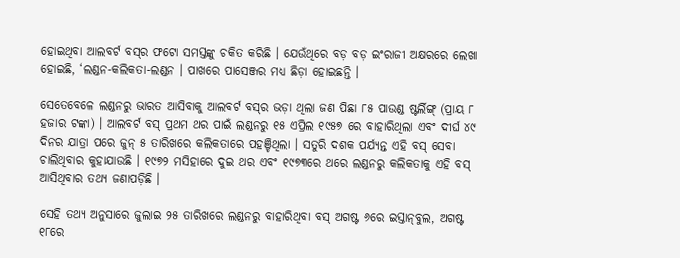ହୋଇଥିବା ଆଲବର୍ଟ ବସ୍‌ର ଫଟୋ ସମସ୍ତଙ୍କୁ ଚକିତ କରିଛି । ଯେଉଁଥିରେ ବଡ଼ ବଡ଼ ଇଂରାଜୀ ଅକ୍ଷରରେ ଲେଖା ହୋଇଛି, ‘ଲଣ୍ଡନ-କଲିକତା-ଲଣ୍ଡନ । ପାଖରେ ପାସେଞ୍ଜର ମଧ୍ୟ ଛିଡ଼ା ହୋଇଛନ୍ତି ।

ସେତେବେଳେ ଲଣ୍ଡନରୁ ଭାରତ ଆସିବାକୁ ଆଲବର୍ଟ ବସ୍‌ର ଭଡ଼ା ଥିଲା ଜଣ ପିଛା ୮୫ ପାଉଣ୍ଡ ଷ୍ଟର୍ଲିଙ୍ଗ୍ (ପ୍ରାୟ ୮ ହଜାର ଟଙ୍କା) । ଆଲବର୍ଟ ବସ୍ ପ୍ରଥମ ଥର ପାଇଁ ଲଣ୍ଡନରୁ ୧୫ ଏପ୍ରିଲ ୧୯୫୭ ରେ ବାହାରିଥିଲା ଏବଂ ଦୀର୍ଘ ୪୯ ଦିନର ଯାତ୍ରା ପରେ ଜୁନ୍ ୫ ତାରିଖରେ କଲିକତାରେ ପହଞ୍ଚିଥିଲା । ସତୁରି ଦଶକ ପର୍ଯ୍ୟନ୍ତ ଏହି ବସ୍ ସେବା ଚାଲିଥିବାର କୁହାଯାଉଛି । ୧୯୭୨ ମସିହାରେ ଦୁଇ ଥର ଏବଂ ୧୯୭୩ରେ ଥରେ ଲଣ୍ଡନରୁ କଲିକତାକୁ ଏହି ବସ୍ ଆସିଥିବାର ତଥ୍ୟ ଜଣାପଡ଼ିଛି ।

ସେହି ତଥ୍ୟ ଅନୁସାରେ ଜୁଲାଇ ୨୫ ତାରିଖରେ ଲଣ୍ଡନରୁ ବାହାରିଥିବା ବସ୍ ଅଗଷ୍ଟ ୬ରେ ଇସ୍ତାନ୍‌ବୁଲ, ଅଗଷ୍ଟ ୧୮ରେ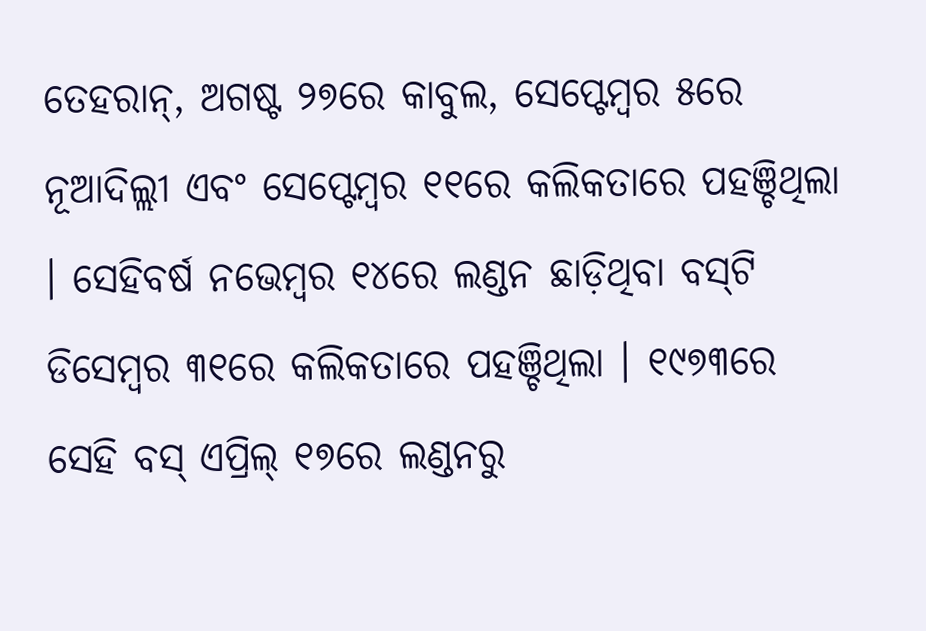ତେହରାନ୍‌, ଅଗଷ୍ଟ ୨୭ରେ କାବୁଲ, ସେପ୍ଟେମ୍ବର ୫ରେ ନୂଆଦିଲ୍ଲୀ ଏବଂ ସେପ୍ଟେମ୍ବର ୧୧ରେ କଲିକତାରେ ପହଞ୍ଚିଥିଲା । ସେହିବର୍ଷ ନଭେମ୍ବର ୧୪ରେ ଲଣ୍ଡନ ଛାଡ଼ିଥିବା ବସ୍‌ଟି ଡିସେମ୍ବର ୩୧ରେ କଲିକତାରେ ପହଞ୍ଚିଥିଲା । ୧୯୭୩ରେ ସେହି ବସ୍ ଏପ୍ରିଲ୍ ୧୭ରେ ଲଣ୍ଡନରୁ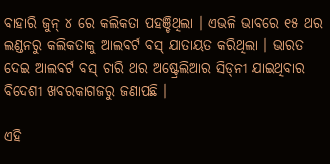ବାହାରି ଜୁନ୍ ୪ ରେ କଲିକତା ପହଞ୍ଚିଥିଲା । ଏଭଳି ଭାବରେ ୧୫ ଥର ଲଣ୍ଡନରୁ କଲିକତାକୁ ଆଲବର୍ଟ ବସ୍ ଯାତାୟତ କରିଥିଲା । ଭାରତ ଦେଇ ଆଲବର୍ଟ ବସ୍ ଚାରି ଥର ଅଷ୍ଟ୍ରେଲିଆର ସିଡ୍‌ନୀ ଯାଇଥିବାର ବିଦେଶୀ ଖବରକାଗଜରୁ ଜଣାପଛି ।

ଏହି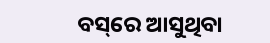ବସ୍‌ରେ ଆସୁଥିବା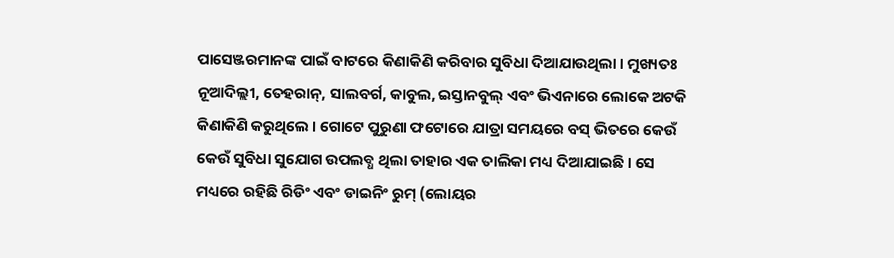ପାସେଞ୍ଜରମାନଙ୍କ ପାଇଁ ବାଟରେ କିଣାକିଣି କରିବାର ସୁବିଧା ଦିଆଯାଉଥିଲା । ମୁଖ୍ୟତଃ ନୂଆଦିଲ୍ଲୀ, ତେହରାନ୍‌, ସାଲବର୍ଗ, କାବୁଲ, ଇସ୍ତାନବୁଲ୍ ଏବଂ ଭିଏନାରେ ଲୋକେ ଅଟକି କିଣାକିଣି କରୁଥିଲେ । ଗୋଟେ ପୁରୁଣା ଫଟୋରେ ଯାତ୍ରା ସମୟରେ ବସ୍ ଭିତରେ କେଉଁ କେଉଁ ସୁବିଧା ସୁଯୋଗ ଉପଲବ୍ଧ ଥିଲା ତାହାର ଏକ ତାଲିକା ମଧ୍ୟ ଦିଆଯାଇଛି । ସେ ମଧ୍ୟରେ ରହିଛି ରିଡିଂ ଏବଂ ଡାଇନିଂ ରୁମ୍ (ଲୋୟର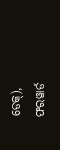ଡେକ୍‌), ଫରୱାର୍ଡ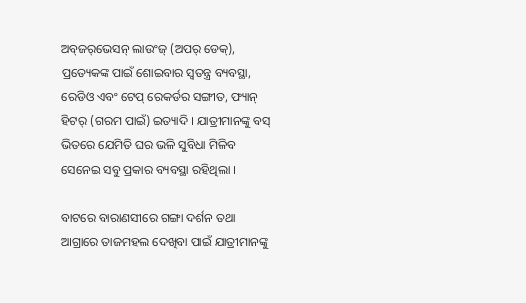ଅବ୍‌ଜର୍‌ଭେସନ୍ ଲାଉଂଜ୍ (ଅପର୍ ଡେକ୍‌), ପ୍ରତ୍ୟେକଙ୍କ ପାଇଁ ଶୋଇବାର ସ୍ୱତନ୍ତ୍ର ବ୍ୟବସ୍ଥା, ରେଡିଓ ଏବଂ ଟେପ୍ ରେକର୍ଡର ସଙ୍ଗୀତ, ଫ୍ୟାନ୍ ହିଟର୍ (ଗରମ ପାଇଁ) ଇତ୍ୟାଦି । ଯାତ୍ରୀମାନଙ୍କୁ ବସ୍ ଭିତରେ ଯେମିତି ଘର ଭଳି ସୁବିଧା ମିଳିବ ସେନେଇ ସବୁ ପ୍ରକାର ବ୍ୟବସ୍ଥା ରହିଥିଲା ।

ବାଟରେ ବାରାଣସୀରେ ଗଙ୍ଗା ଦର୍ଶନ ତଥା ଆଗ୍ରାରେ ତାଜମହଲ ଦେଖିବା ପାଇଁ ଯାତ୍ରୀମାନଙ୍କୁ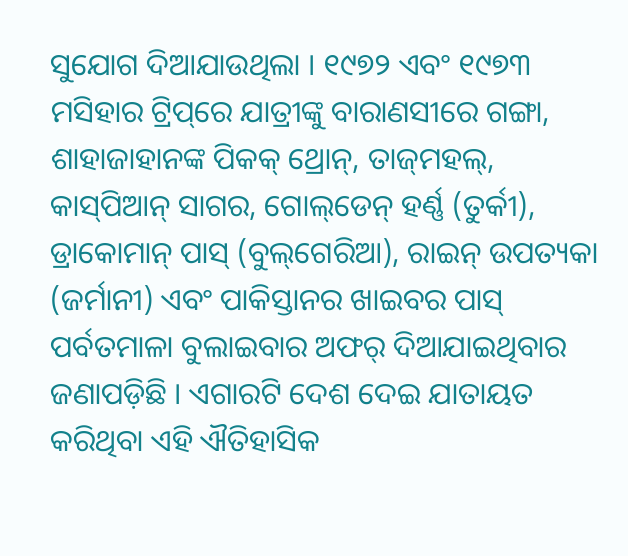ସୁଯୋଗ ଦିଆଯାଉଥିଲା । ୧୯୭୨ ଏବଂ ୧୯୭୩ ମସିହାର ଟ୍ରିପ୍‌ରେ ଯାତ୍ରୀଙ୍କୁ ବାରାଣସୀରେ ଗଙ୍ଗା, ଶାହାଜାହାନଙ୍କ ପିକକ୍ ଥ୍ରୋନ୍‌, ତାଜ୍‌ମହଲ୍‌, କାସ୍‌ପିଆନ୍ ସାଗର, ଗୋଲ୍‌ଡେନ୍ ହର୍ଣ୍ଣ (ତୁର୍କୀ), ଡ୍ରାକୋମାନ୍ ପାସ୍ (ବୁଲ୍‌ଗେରିଆ), ରାଇନ୍ ଉପତ୍ୟକା (ଜର୍ମାନୀ) ଏବଂ ପାକିସ୍ତାନର ଖାଇବର ପାସ୍ ପର୍ବତମାଳା ବୁଲାଇବାର ଅଫର୍ ଦିଆଯାଇଥିବାର ଜଣାପଡ଼ିଛି । ଏଗାରଟି ଦେଶ ଦେଇ ଯାତାୟତ କରିଥିବା ଏହି ଐତିହାସିକ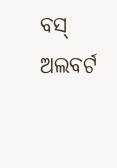ବସ୍ ଅଲବର୍ଟ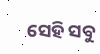ସେହି ସବୁ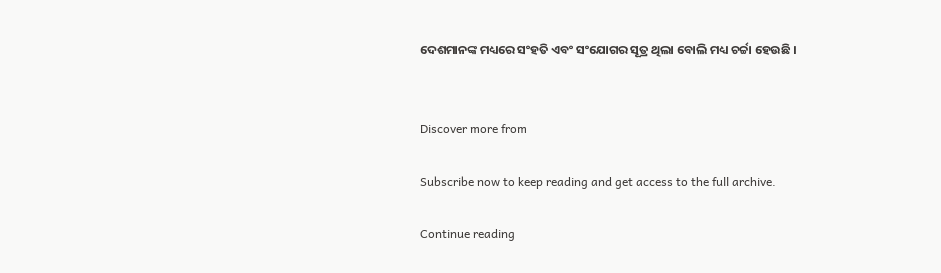ଦେଶମାନଙ୍କ ମଧ୍ୟରେ ସଂହତି ଏବଂ ସଂଯୋଗର ସୂତ୍ର ଥିଲା ବୋଲି ମଧ୍ୟ ଚର୍ଚ୍ଚା ହେଉଛି ।


Discover more from

Subscribe now to keep reading and get access to the full archive.

Continue reading